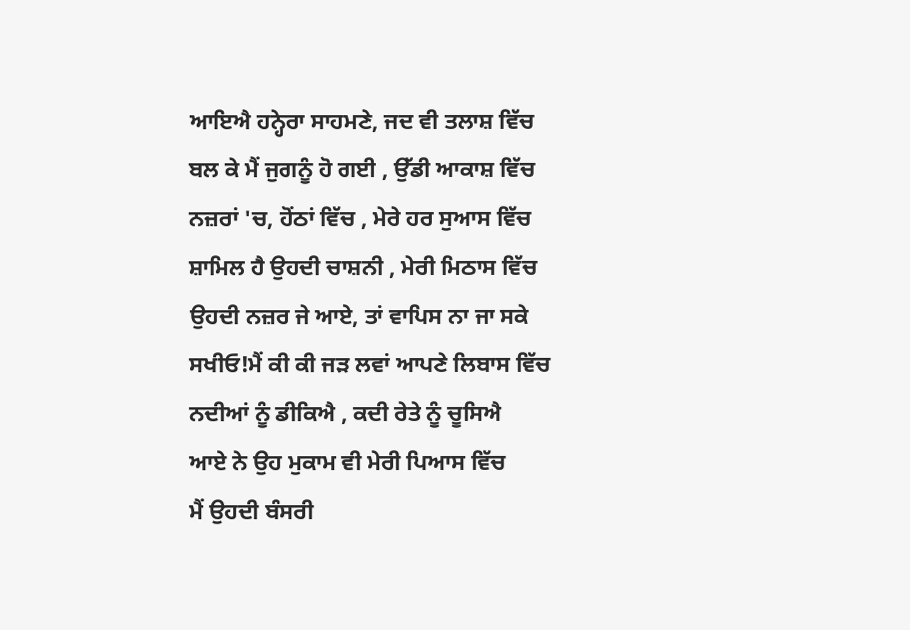ਆਇਐ ਹਨ੍ਹੇਰਾ ਸਾਹਮਣੇ, ਜਦ ਵੀ ਤਲਾਸ਼ ਵਿੱਚ
ਬਲ ਕੇ ਮੈਂ ਜੁਗਨੂੰ ਹੋ ਗਈ , ਉੱਡੀ ਆਕਾਸ਼ ਵਿੱਚ
ਨਜ਼ਰਾਂ 'ਚ, ਹੋਂਠਾਂ ਵਿੱਚ , ਮੇਰੇ ਹਰ ਸੁਆਸ ਵਿੱਚ
ਸ਼ਾਮਿਲ ਹੈ ਉਹਦੀ ਚਾਸ਼ਨੀ , ਮੇਰੀ ਮਿਠਾਸ ਵਿੱਚ
ਉਹਦੀ ਨਜ਼ਰ ਜੇ ਆਏ, ਤਾਂ ਵਾਪਿਸ ਨਾ ਜਾ ਸਕੇ
ਸਖੀਓ!ਮੈਂ ਕੀ ਕੀ ਜੜ ਲਵਾਂ ਆਪਣੇ ਲਿਬਾਸ ਵਿੱਚ
ਨਦੀਆਂ ਨੂੰ ਡੀਕਿਐ , ਕਦੀ ਰੇਤੇ ਨੂੰ ਚੂਸਿਐ
ਆਏ ਨੇ ਉਹ ਮੁਕਾਮ ਵੀ ਮੇਰੀ ਪਿਆਸ ਵਿੱਚ
ਮੈਂ ਉਹਦੀ ਬੰਸਰੀ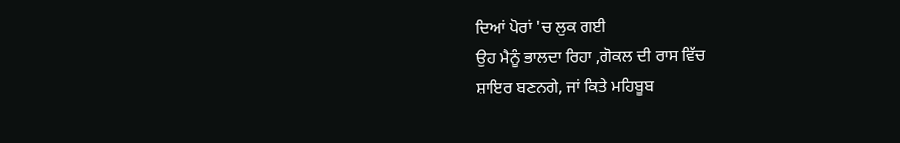ਦਿਆਂ ਪੋਰਾਂ 'ਚ ਲੁਕ ਗਈ
ਉਹ ਮੈਨੂੰ ਭਾਲਦਾ ਰਿਹਾ ,ਗੋਕਲ ਦੀ ਰਾਸ ਵਿੱਚ
ਸ਼ਾਇਰ ਬਣਨਗੇ, ਜਾਂ ਕਿਤੇ ਮਹਿਬੂਬ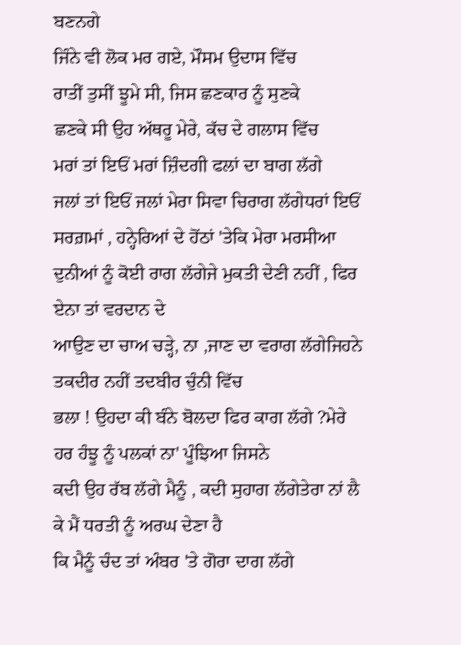ਬਣਨਗੇ
ਜਿੰਨੇ ਵੀ ਲੋਕ ਮਰ ਗਏ, ਮੌਸਮ ਉਦਾਸ ਵਿੱਚ
ਰਾਤੀਂ ਤੁਸੀਂ ਝੂਮੇ ਸੀ, ਜਿਸ ਛਣਕਾਰ ਨੂੰ ਸੁਣਕੇ
ਛਣਕੇ ਸੀ ਉਹ ਅੱਥਰੂ ਮੇਰੇ, ਕੱਚ ਦੇ ਗਲਾਸ ਵਿੱਚ
ਮਰਾਂ ਤਾਂ ਇਓਂ ਮਰਾਂ ਜ਼ਿੰਦਗੀ ਫਲਾਂ ਦਾ ਬਾਗ ਲੱਗੇ
ਜਲਾਂ ਤਾਂ ਇਓਂ ਜਲਾਂ ਮੇਰਾ ਸਿਵਾ ਚਿਰਾਗ ਲੱਗੇਧਰਾਂ ਇਓਂ ਸਰਗ਼ਮਾਂ , ਹਨ੍ਹੇਰਿਆਂ ਦੇ ਹੋਂਠਾਂ 'ਤੇਕਿ ਮੇਰਾ ਮਰਸੀਆ ਦੁਨੀਆਂ ਨੂੰ ਕੋਈ ਰਾਗ ਲੱਗੇਜੇ ਮੁਕਤੀ ਦੇਣੀ ਨਹੀਂ , ਫਿਰ ਏਨਾ ਤਾਂ ਵਰਦਾਨ ਦੇ
ਆਉਣ ਦਾ ਚਾਅ ਚੜ੍ਹੇ, ਨਾ ,ਜਾਣ ਦਾ ਵਰਾਗ ਲੱਗੇਜਿਹਨੇ ਤਕਦੀਰ ਨਹੀਂ ਤਦਬੀਰ ਚੁੰਨੀ ਵਿੱਚ
ਭਲਾ ! ਉਹਦਾ ਕੀ ਬੰਨੇ ਬੋਲਦਾ ਫਿਰ ਕਾਗ ਲੱਗੇ ?ਮੇਰੇ ਹਰ ਹੰਝੂ ਨੂੰ ਪਲਕਾਂ ਨਾ' ਪੂੰਝਿਆ ਜਿਸਨੇ
ਕਦੀ ਉਹ ਰੱਬ ਲੱਗੇ ਮੈਨੂੰ , ਕਦੀ ਸੁਹਾਗ ਲੱਗੇਤੇਰਾ ਨਾਂ ਲੈ ਕੇ ਮੈਂ ਧਰਤੀ ਨੂੰ ਅਰਘ ਦੇਣਾ ਹੈ
ਕਿ ਮੈਨੂੰ ਚੰਦ ਤਾਂ ਅੰਬਰ 'ਤੇ ਗੋਰਾ ਦਾਗ ਲੱਗੇ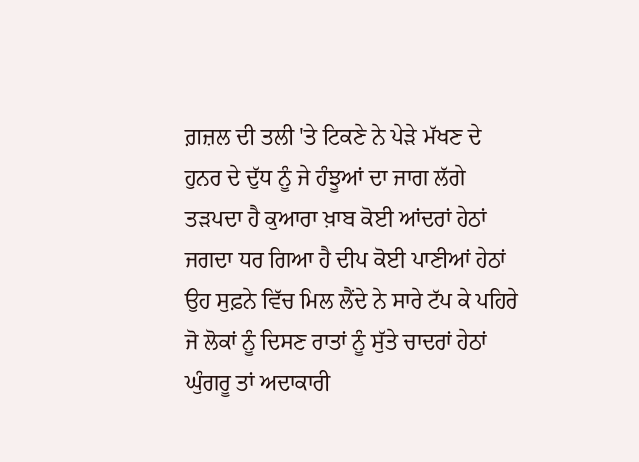ਗ਼ਜ਼ਲ ਦੀ ਤਲੀ 'ਤੇ ਟਿਕਣੇ ਨੇ ਪੇੜੇ ਮੱਖਣ ਦੇ
ਹੁਨਰ ਦੇ ਦੁੱਧ ਨੂੰ ਜੇ ਹੰਝੂਆਂ ਦਾ ਜਾਗ ਲੱਗੇ
ਤੜਪਦਾ ਹੈ ਕੁਆਰਾ ਖ਼ਾਬ ਕੋਈ ਆਂਦਰਾਂ ਹੇਠਾਂ
ਜਗਦਾ ਧਰ ਗਿਆ ਹੈ ਦੀਪ ਕੋਈ ਪਾਣੀਆਂ ਹੇਠਾਂ
ਉਹ ਸੁਫ਼ਨੇ ਵਿੱਚ ਮਿਲ ਲੈਂਦੇ ਨੇ ਸਾਰੇ ਟੱਪ ਕੇ ਪਹਿਰੇ
ਜੋ ਲੋਕਾਂ ਨੂੰ ਦਿਸਣ ਰਾਤਾਂ ਨੂੰ ਸੁੱਤੇ ਚਾਦਰਾਂ ਹੇਠਾਂ
ਘੁੰਗਰੂ ਤਾਂ ਅਦਾਕਾਰੀ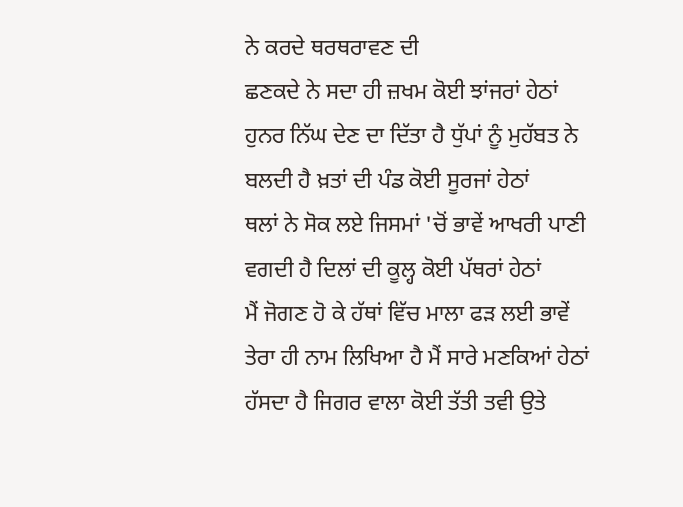ਨੇ ਕਰਦੇ ਥਰਥਰਾਵਣ ਦੀ
ਛਣਕਦੇ ਨੇ ਸਦਾ ਹੀ ਜ਼ਖਮ ਕੋਈ ਝਾਂਜਰਾਂ ਹੇਠਾਂ
ਹੁਨਰ ਨਿੱਘ ਦੇਣ ਦਾ ਦਿੱਤਾ ਹੈ ਧੁੱਪਾਂ ਨੂੰ ਮੁਹੱਬਤ ਨੇ
ਬਲਦੀ ਹੈ ਖ਼ਤਾਂ ਦੀ ਪੰਡ ਕੋਈ ਸੂਰਜਾਂ ਹੇਠਾਂ
ਥਲਾਂ ਨੇ ਸੋਕ ਲਏ ਜਿਸਮਾਂ 'ਚੋਂ ਭਾਵੇਂ ਆਖਰੀ ਪਾਣੀ
ਵਗਦੀ ਹੈ ਦਿਲਾਂ ਦੀ ਕੂਲ੍ਹ ਕੋਈ ਪੱਥਰਾਂ ਹੇਠਾਂ
ਮੈਂ ਜੋਗਣ ਹੋ ਕੇ ਹੱਥਾਂ ਵਿੱਚ ਮਾਲਾ ਫੜ ਲਈ ਭਾਵੇਂ
ਤੇਰਾ ਹੀ ਨਾਮ ਲਿਖਿਆ ਹੈ ਮੈਂ ਸਾਰੇ ਮਣਕਿਆਂ ਹੇਠਾਂ
ਹੱਸਦਾ ਹੈ ਜਿਗਰ ਵਾਲਾ ਕੋਈ ਤੱਤੀ ਤਵੀ ਉਤੇ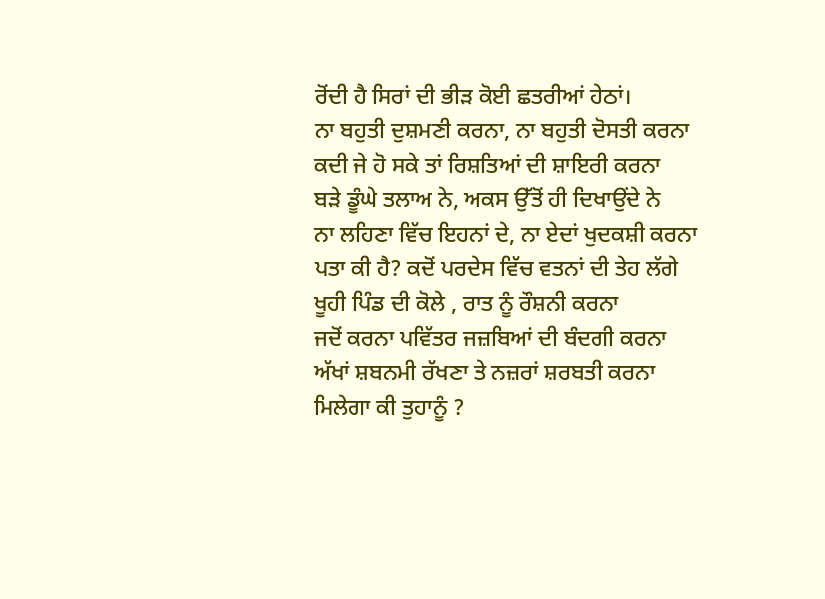ਰੋਂਦੀ ਹੈ ਸਿਰਾਂ ਦੀ ਭੀੜ ਕੋਈ ਛਤਰੀਆਂ ਹੇਠਾਂ।
ਨਾ ਬਹੁਤੀ ਦੁਸ਼ਮਣੀ ਕਰਨਾ, ਨਾ ਬਹੁਤੀ ਦੋਸਤੀ ਕਰਨਾ
ਕਦੀ ਜੇ ਹੋ ਸਕੇ ਤਾਂ ਰਿਸ਼ਤਿਆਂ ਦੀ ਸ਼ਾਇਰੀ ਕਰਨਾ
ਬੜੇ ਡੂੰਘੇ ਤਲਾਅ ਨੇ, ਅਕਸ ਉੱਤੋਂ ਹੀ ਦਿਖਾਉਂਦੇ ਨੇ
ਨਾ ਲਹਿਣਾ ਵਿੱਚ ਇਹਨਾਂ ਦੇ, ਨਾ ਏਦਾਂ ਖੁਦਕਸ਼ੀ ਕਰਨਾ
ਪਤਾ ਕੀ ਹੈ? ਕਦੋਂ ਪਰਦੇਸ ਵਿੱਚ ਵਤਨਾਂ ਦੀ ਤੇਹ ਲੱਗੇ
ਖੂਹੀ ਪਿੰਡ ਦੀ ਕੋਲੇ , ਰਾਤ ਨੂੰ ਰੌਸ਼ਨੀ ਕਰਨਾ
ਜਦੋਂ ਕਰਨਾ ਪਵਿੱਤਰ ਜਜ਼ਬਿਆਂ ਦੀ ਬੰਦਗੀ ਕਰਨਾ
ਅੱਖਾਂ ਸ਼ਬਨਮੀ ਰੱਖਣਾ ਤੇ ਨਜ਼ਰਾਂ ਸ਼ਰਬਤੀ ਕਰਨਾ
ਮਿਲੇਗਾ ਕੀ ਤੁਹਾਨੂੰ ?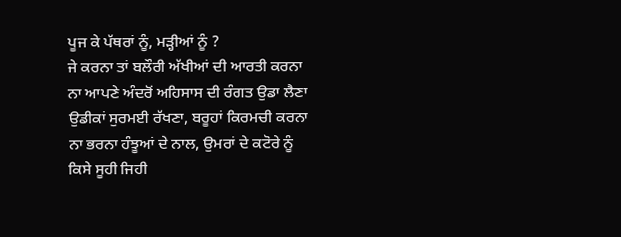ਪੂਜ ਕੇ ਪੱਥਰਾਂ ਨੂੰ, ਮੜ੍ਹੀਆਂ ਨੂੰ ?
ਜੇ ਕਰਨਾ ਤਾਂ ਬਲੌਰੀ ਅੱਖੀਆਂ ਦੀ ਆਰਤੀ ਕਰਨਾ
ਨਾ ਆਪਣੇ ਅੰਦਰੋਂ ਅਹਿਸਾਸ ਦੀ ਰੰਗਤ ਉਡਾ ਲੈਣਾ
ਉਡੀਕਾਂ ਸੁਰਮਈ ਰੱਖਣਾ, ਬਰੂਹਾਂ ਕਿਰਮਚੀ ਕਰਨਾ
ਨਾ ਭਰਨਾ ਹੰਝੂਆਂ ਦੇ ਨਾਲ, ਉਮਰਾਂ ਦੇ ਕਟੋਰੇ ਨੂੰ
ਕਿਸੇ ਸੂਹੀ ਜਿਹੀ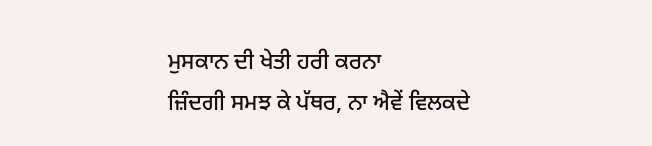ਮੁਸਕਾਨ ਦੀ ਖੇਤੀ ਹਰੀ ਕਰਨਾ
ਜ਼ਿੰਦਗੀ ਸਮਝ ਕੇ ਪੱਥਰ, ਨਾ ਐਵੇਂ ਵਿਲਕਦੇ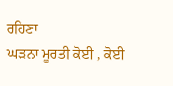ਰਹਿਣਾ
ਘੜਨਾ ਮੂਰਤੀ ਕੋਈ , ਕੋਈ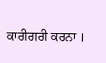ਕਾਰੀਗਰੀ ਕਰਨਾ ।